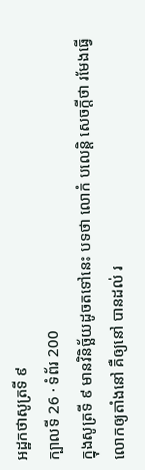អដ្ឋកថាសូត្រទី ៩
ក្បាលទី 26 · ទំព័រ 200
ក្នុងសូត្រទី ៩ មានវិនិច្ឆ័យដូចតទៅនេះ បទថា លោកំ បលេន្តិ សេចក្តីថា រមែងធ្វើលោកឲ្យតាំងនៅ គឺឲ្យនៅ បានដល់ រ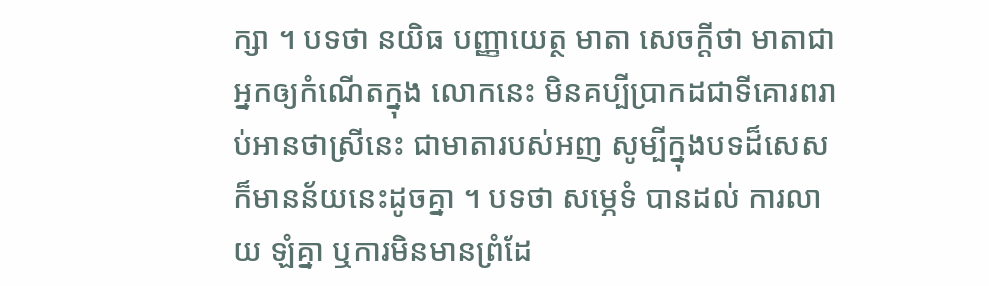ក្សា ។ បទថា នយិធ បញ្ញាយេត្ថ មាតា សេចក្តីថា មាតាជាអ្នកឲ្យកំណើតក្នុង លោកនេះ មិនគប្បីប្រាកដជាទីគោរពរាប់អានថាស្រីនេះ ជាមាតារបស់អញ សូម្បីក្នុងបទដ៏សេសក៏មានន័យនេះដូចគ្នា ។ បទថា សម្ភេទំ បានដល់ ការលាយ ឡំគ្នា ឬការមិនមានព្រំដែ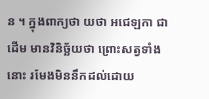ន ។ ក្នុងពាក្យថា យថា អជេឡកា ជាដើម មានវិនិច្ឆ័យថា ព្រោះសត្វទាំងនោះ រមែងមិននឹកដល់ដោយ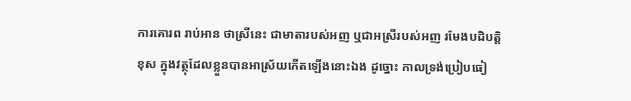ការគោរព រាប់អាន ថាស្រីនេះ ជាមាតារបស់អញ ឬជាអស្រីរបស់អញ រមែងបដិបត្តិខុស ក្នុងវត្ថុដែលខ្លួនបានអាស្រ័យកើតឡើងនោះឯង ដូច្នោះ កាលទ្រង់ប្រៀបធៀ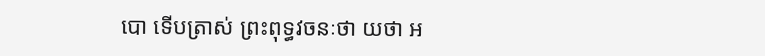បោ ទើបត្រាស់ ព្រះពុទ្ធវចនៈថា យថា អ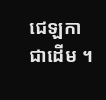ជេឡកា ជាដើម ។